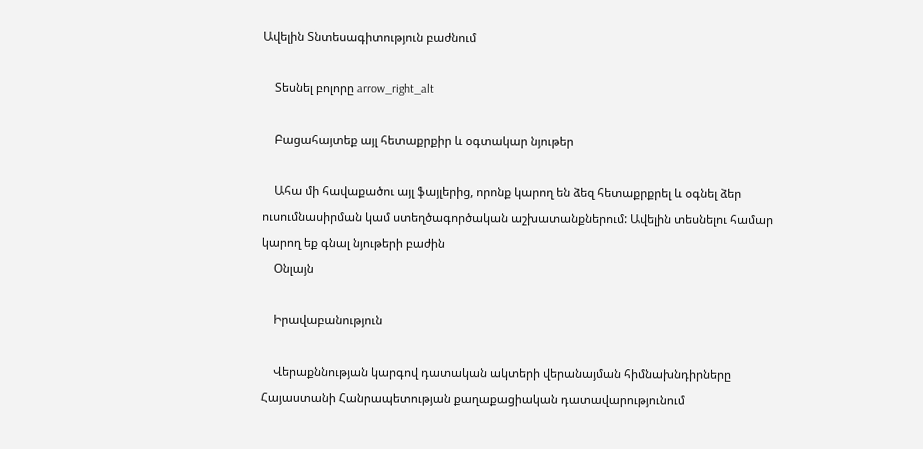Ավելին Տնտեսագիտություն բաժնում

    Տեսնել բոլորը arrow_right_alt

    Բացահայտեք այլ հետաքրքիր և օգտակար նյութեր

    Ահա մի հավաքածու այլ ֆայլերից, որոնք կարող են ձեզ հետաքրքրել և օգնել ձեր ուսումնասիրման կամ ստեղծագործական աշխատանքներում: Ավելին տեսնելու համար կարող եք գնալ նյութերի բաժին
    Օնլայն

    Իրավաբանություն

    Վերաքննության կարգով դատական ակտերի վերանայման հիմնախնդիրները Հայաստանի Հանրապետության քաղաքացիական դատավարությունում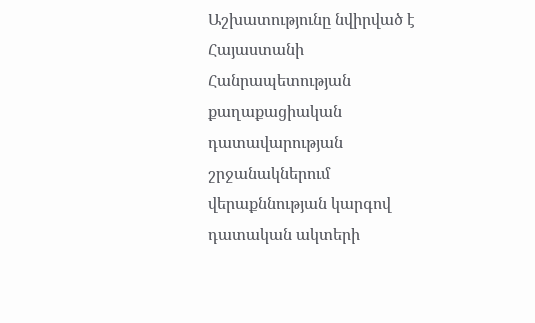Աշխատությունը նվիրված է Հայաստանի Հանրապետության քաղաքացիական դատավարության շրջանակներում վերաքննության կարգով դատական ակտերի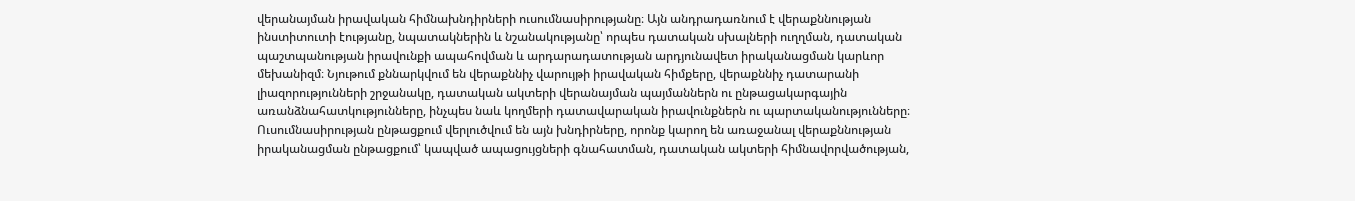վերանայման իրավական հիմնախնդիրների ուսումնասիրությանը։ Այն անդրադառնում է վերաքննության ինստիտուտի էությանը, նպատակներին և նշանակությանը՝ որպես դատական սխալների ուղղման, դատական պաշտպանության իրավունքի ապահովման և արդարադատության արդյունավետ իրականացման կարևոր մեխանիզմ։ Նյութում քննարկվում են վերաքննիչ վարույթի իրավական հիմքերը, վերաքննիչ դատարանի լիազորությունների շրջանակը, դատական ակտերի վերանայման պայմաններն ու ընթացակարգային առանձնահատկությունները, ինչպես նաև կողմերի դատավարական իրավունքներն ու պարտականությունները։ Ուսումնասիրության ընթացքում վերլուծվում են այն խնդիրները, որոնք կարող են առաջանալ վերաքննության իրականացման ընթացքում՝ կապված ապացույցների գնահատման, դատական ակտերի հիմնավորվածության,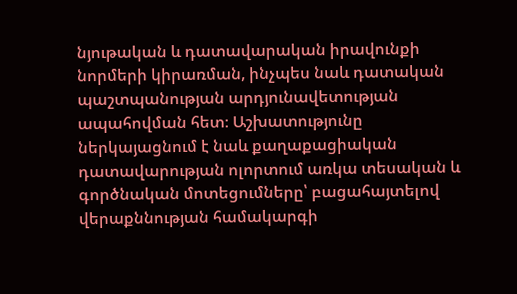նյութական և դատավարական իրավունքի նորմերի կիրառման, ինչպես նաև դատական պաշտպանության արդյունավետության ապահովման հետ։ Աշխատությունը ներկայացնում է նաև քաղաքացիական դատավարության ոլորտում առկա տեսական և գործնական մոտեցումները՝ բացահայտելով վերաքննության համակարգի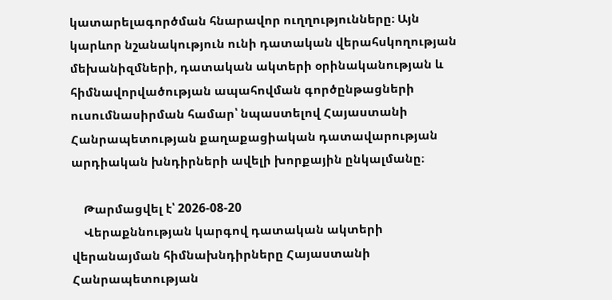կատարելագործման հնարավոր ուղղությունները։ Այն կարևոր նշանակություն ունի դատական վերահսկողության մեխանիզմների, դատական ակտերի օրինականության և հիմնավորվածության ապահովման գործընթացների ուսումնասիրման համար՝ նպաստելով Հայաստանի Հանրապետության քաղաքացիական դատավարության արդիական խնդիրների ավելի խորքային ընկալմանը։

    Թարմացվել է՝ 2026-08-20
    Վերաքննության կարգով դատական ակտերի վերանայման հիմնախնդիրները Հայաստանի Հանրապետության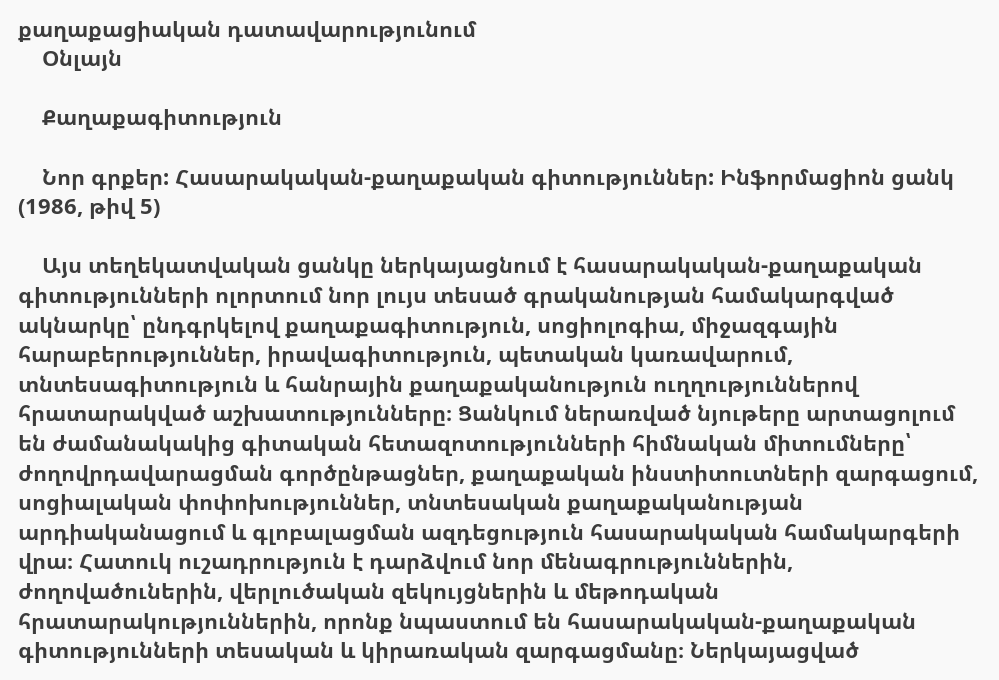քաղաքացիական դատավարությունում
    Օնլայն

    Քաղաքագիտություն

    Նոր գրքեր: Հասարակական-քաղաքական գիտություններ: Ինֆորմացիոն ցանկ (1986, թիվ 5)

    Այս տեղեկատվական ցանկը ներկայացնում է հասարակական-քաղաքական գիտությունների ոլորտում նոր լույս տեսած գրականության համակարգված ակնարկը՝ ընդգրկելով քաղաքագիտություն, սոցիոլոգիա, միջազգային հարաբերություններ, իրավագիտություն, պետական կառավարում, տնտեսագիտություն և հանրային քաղաքականություն ուղղություններով հրատարակված աշխատությունները։ Ցանկում ներառված նյութերը արտացոլում են ժամանակակից գիտական հետազոտությունների հիմնական միտումները՝ ժողովրդավարացման գործընթացներ, քաղաքական ինստիտուտների զարգացում, սոցիալական փոփոխություններ, տնտեսական քաղաքականության արդիականացում և գլոբալացման ազդեցություն հասարակական համակարգերի վրա։ Հատուկ ուշադրություն է դարձվում նոր մենագրություններին, ժողովածուներին, վերլուծական զեկույցներին և մեթոդական հրատարակություններին, որոնք նպաստում են հասարակական-քաղաքական գիտությունների տեսական և կիրառական զարգացմանը։ Ներկայացված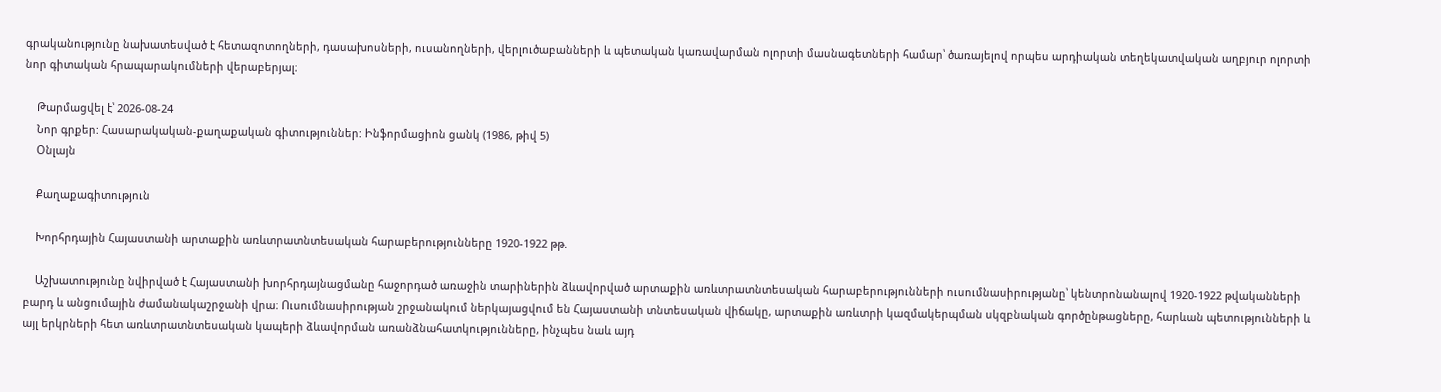գրականությունը նախատեսված է հետազոտողների, դասախոսների, ուսանողների, վերլուծաբանների և պետական կառավարման ոլորտի մասնագետների համար՝ ծառայելով որպես արդիական տեղեկատվական աղբյուր ոլորտի նոր գիտական հրապարակումների վերաբերյալ։

    Թարմացվել է՝ 2026-08-24
    Նոր գրքեր: Հասարակական-քաղաքական գիտություններ: Ինֆորմացիոն ցանկ (1986, թիվ 5)
    Օնլայն

    Քաղաքագիտություն

    Խորհրդային Հայաստանի արտաքին առևտրատնտեսական հարաբերությունները 1920-1922 թթ.

    Աշխատությունը նվիրված է Հայաստանի խորհրդայնացմանը հաջորդած առաջին տարիներին ձևավորված արտաքին առևտրատնտեսական հարաբերությունների ուսումնասիրությանը՝ կենտրոնանալով 1920-1922 թվականների բարդ և անցումային ժամանակաշրջանի վրա։ Ուսումնասիրության շրջանակում ներկայացվում են Հայաստանի տնտեսական վիճակը, արտաքին առևտրի կազմակերպման սկզբնական գործընթացները, հարևան պետությունների և այլ երկրների հետ առևտրատնտեսական կապերի ձևավորման առանձնահատկությունները, ինչպես նաև այդ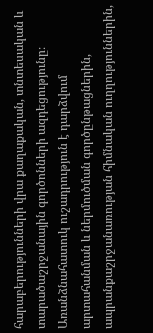հարաբերությունների վրա քաղաքական, տնտեսական և տարածաշրջանային գործոնների ազդեցությունը։ Առանձնահատուկ ուշադրություն է դարձվում արտահանման և ներմուծման գործընթացներին, ապրանքաշրջանառության հիմնական ուղղություններին,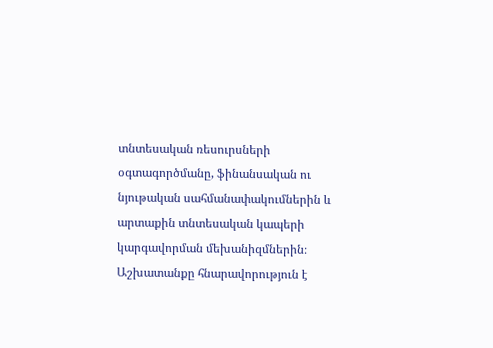տնտեսական ռեսուրսների օգտագործմանը, ֆինանսական ու նյութական սահմանափակումներին և արտաքին տնտեսական կապերի կարգավորման մեխանիզմներին։ Աշխատանքը հնարավորություն է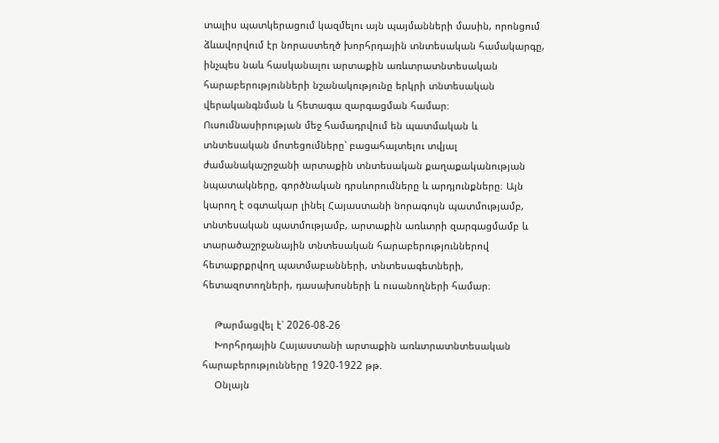տալիս պատկերացում կազմելու այն պայմանների մասին, որոնցում ձևավորվում էր նորաստեղծ խորհրդային տնտեսական համակարգը, ինչպես նաև հասկանալու արտաքին առևտրատնտեսական հարաբերությունների նշանակությունը երկրի տնտեսական վերականգնման և հետագա զարգացման համար։ Ուսումնասիրության մեջ համադրվում են պատմական և տնտեսական մոտեցումները՝ բացահայտելու տվյալ ժամանակաշրջանի արտաքին տնտեսական քաղաքականության նպատակները, գործնական դրսևորումները և արդյունքները։ Այն կարող է օգտակար լինել Հայաստանի նորագույն պատմությամբ, տնտեսական պատմությամբ, արտաքին առևտրի զարգացմամբ և տարածաշրջանային տնտեսական հարաբերություններով հետաքրքրվող պատմաբանների, տնտեսագետների, հետազոտողների, դասախոսների և ուսանողների համար։

    Թարմացվել է՝ 2026-08-26
    Խորհրդային Հայաստանի արտաքին առևտրատնտեսական հարաբերությունները 1920-1922 թթ.
    Օնլայն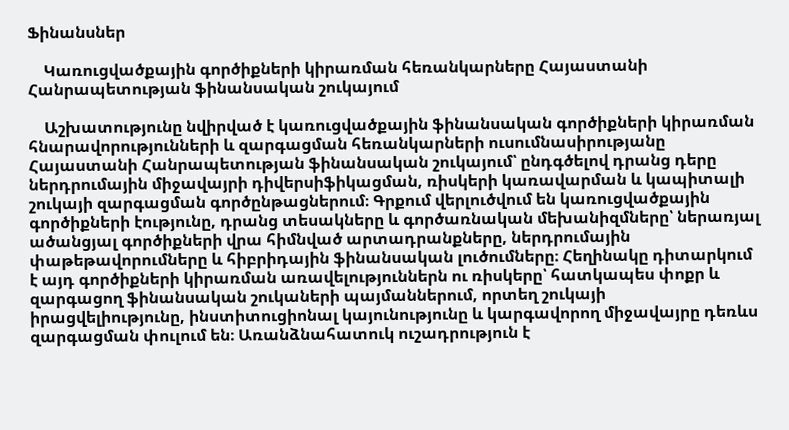Ֆինանսներ

    Կառուցվածքային գործիքների կիրառման հեռանկարները Հայաստանի Հանրապետության ֆինանսական շուկայում

    Աշխատությունը նվիրված է կառուցվածքային ֆինանսական գործիքների կիրառման հնարավորությունների և զարգացման հեռանկարների ուսումնասիրությանը Հայաստանի Հանրապետության ֆինանսական շուկայում՝ ընդգծելով դրանց դերը ներդրումային միջավայրի դիվերսիֆիկացման, ռիսկերի կառավարման և կապիտալի շուկայի զարգացման գործընթացներում։ Գրքում վերլուծվում են կառուցվածքային գործիքների էությունը, դրանց տեսակները և գործառնական մեխանիզմները՝ ներառյալ ածանցյալ գործիքների վրա հիմնված արտադրանքները, ներդրումային փաթեթավորումները և հիբրիդային ֆինանսական լուծումները։ Հեղինակը դիտարկում է այդ գործիքների կիրառման առավելություններն ու ռիսկերը՝ հատկապես փոքր և զարգացող ֆինանսական շուկաների պայմաններում, որտեղ շուկայի իրացվելիությունը, ինստիտուցիոնալ կայունությունը և կարգավորող միջավայրը դեռևս զարգացման փուլում են։ Առանձնահատուկ ուշադրություն է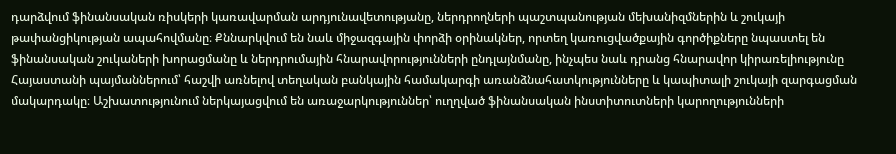դարձվում ֆինանսական ռիսկերի կառավարման արդյունավետությանը, ներդրողների պաշտպանության մեխանիզմներին և շուկայի թափանցիկության ապահովմանը։ Քննարկվում են նաև միջազգային փորձի օրինակներ, որտեղ կառուցվածքային գործիքները նպաստել են ֆինանսական շուկաների խորացմանը և ներդրումային հնարավորությունների ընդլայնմանը, ինչպես նաև դրանց հնարավոր կիրառելիությունը Հայաստանի պայմաններում՝ հաշվի առնելով տեղական բանկային համակարգի առանձնահատկությունները և կապիտալի շուկայի զարգացման մակարդակը։ Աշխատությունում ներկայացվում են առաջարկություններ՝ ուղղված ֆինանսական ինստիտուտների կարողությունների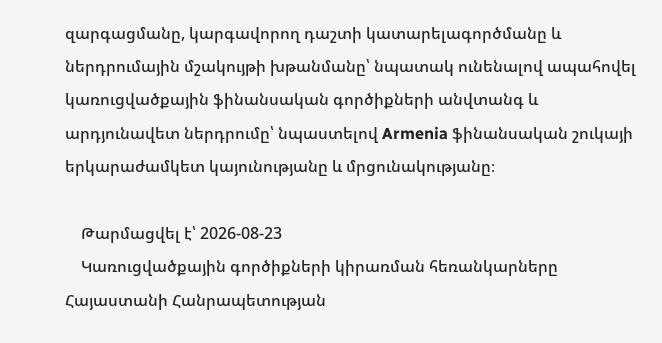զարգացմանը, կարգավորող դաշտի կատարելագործմանը և ներդրումային մշակույթի խթանմանը՝ նպատակ ունենալով ապահովել կառուցվածքային ֆինանսական գործիքների անվտանգ և արդյունավետ ներդրումը՝ նպաստելով Armenia ֆինանսական շուկայի երկարաժամկետ կայունությանը և մրցունակությանը։

    Թարմացվել է՝ 2026-08-23
    Կառուցվածքային գործիքների կիրառման հեռանկարները Հայաստանի Հանրապետության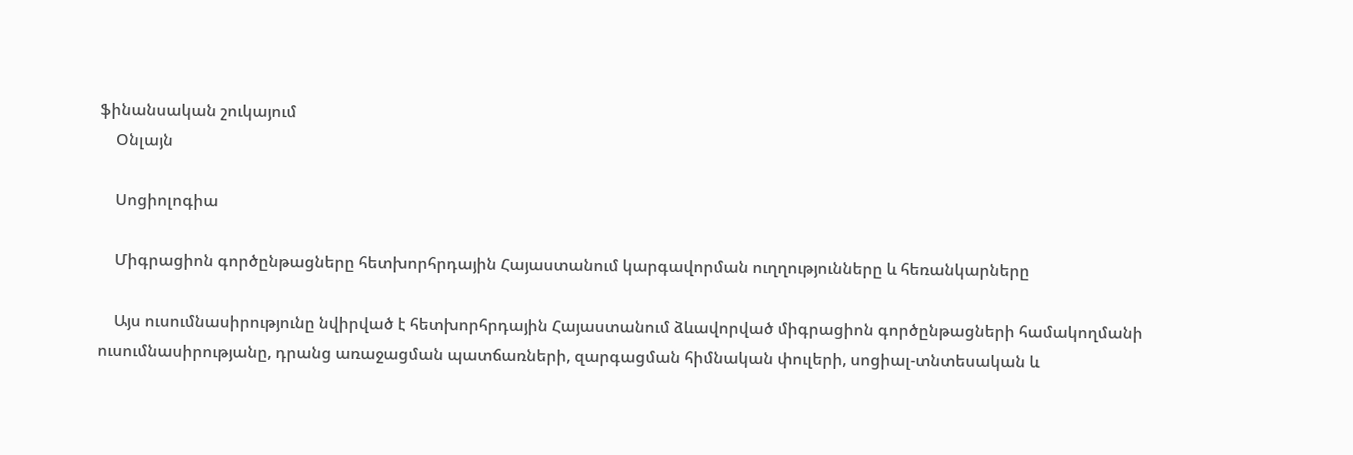ֆինանսական շուկայում
    Օնլայն

    Սոցիոլոգիա

    Միգրացիոն գործընթացները հետխորհրդային Հայաստանում կարգավորման ուղղությունները և հեռանկարները

    Այս ուսումնասիրությունը նվիրված է հետխորհրդային Հայաստանում ձևավորված միգրացիոն գործընթացների համակողմանի ուսումնասիրությանը, դրանց առաջացման պատճառների, զարգացման հիմնական փուլերի, սոցիալ-տնտեսական և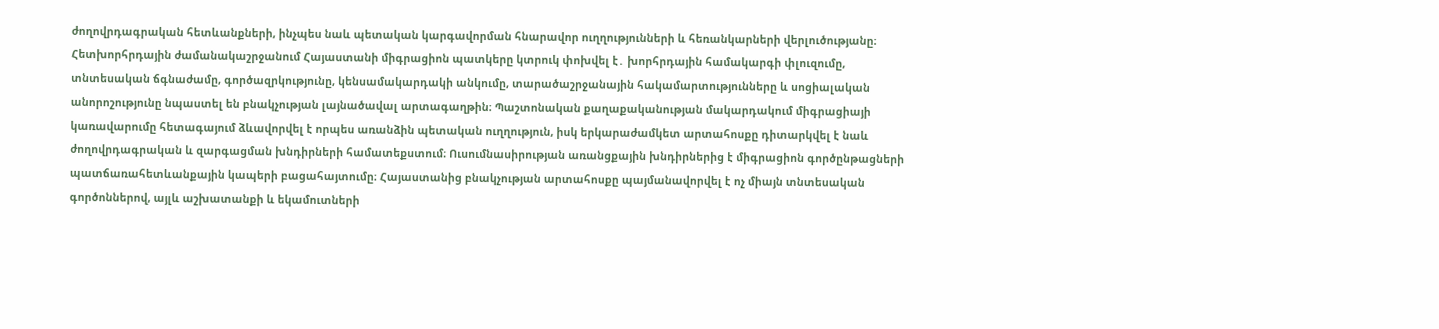ժողովրդագրական հետևանքների, ինչպես նաև պետական կարգավորման հնարավոր ուղղությունների և հեռանկարների վերլուծությանը։ Հետխորհրդային ժամանակաշրջանում Հայաստանի միգրացիոն պատկերը կտրուկ փոխվել է․ խորհրդային համակարգի փլուզումը, տնտեսական ճգնաժամը, գործազրկությունը, կենսամակարդակի անկումը, տարածաշրջանային հակամարտությունները և սոցիալական անորոշությունը նպաստել են բնակչության լայնածավալ արտագաղթին։ Պաշտոնական քաղաքականության մակարդակում միգրացիայի կառավարումը հետագայում ձևավորվել է որպես առանձին պետական ուղղություն, իսկ երկարաժամկետ արտահոսքը դիտարկվել է նաև ժողովրդագրական և զարգացման խնդիրների համատեքստում։ Ուսումնասիրության առանցքային խնդիրներից է միգրացիոն գործընթացների պատճառահետևանքային կապերի բացահայտումը։ Հայաստանից բնակչության արտահոսքը պայմանավորվել է ոչ միայն տնտեսական գործոններով, այլև աշխատանքի և եկամուտների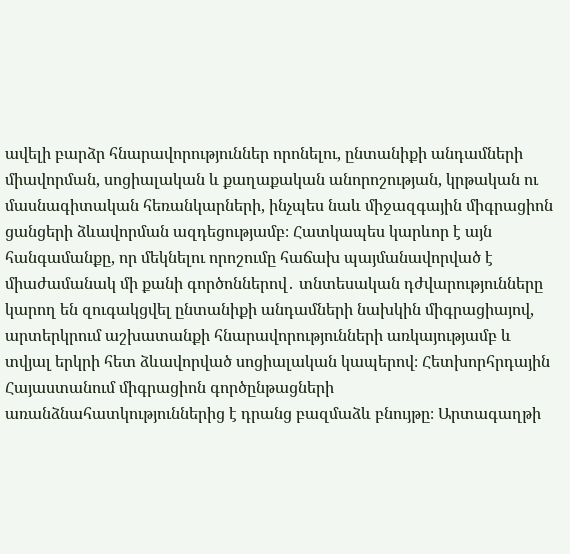ավելի բարձր հնարավորություններ որոնելու, ընտանիքի անդամների միավորման, սոցիալական և քաղաքական անորոշության, կրթական ու մասնագիտական հեռանկարների, ինչպես նաև միջազգային միգրացիոն ցանցերի ձևավորման ազդեցությամբ։ Հատկապես կարևոր է այն հանգամանքը, որ մեկնելու որոշումը հաճախ պայմանավորված է միաժամանակ մի քանի գործոններով․ տնտեսական դժվարությունները կարող են զուգակցվել ընտանիքի անդամների նախկին միգրացիայով, արտերկրում աշխատանքի հնարավորությունների առկայությամբ և տվյալ երկրի հետ ձևավորված սոցիալական կապերով։ Հետխորհրդային Հայաստանում միգրացիոն գործընթացների առանձնահատկություններից է դրանց բազմաձև բնույթը։ Արտագաղթի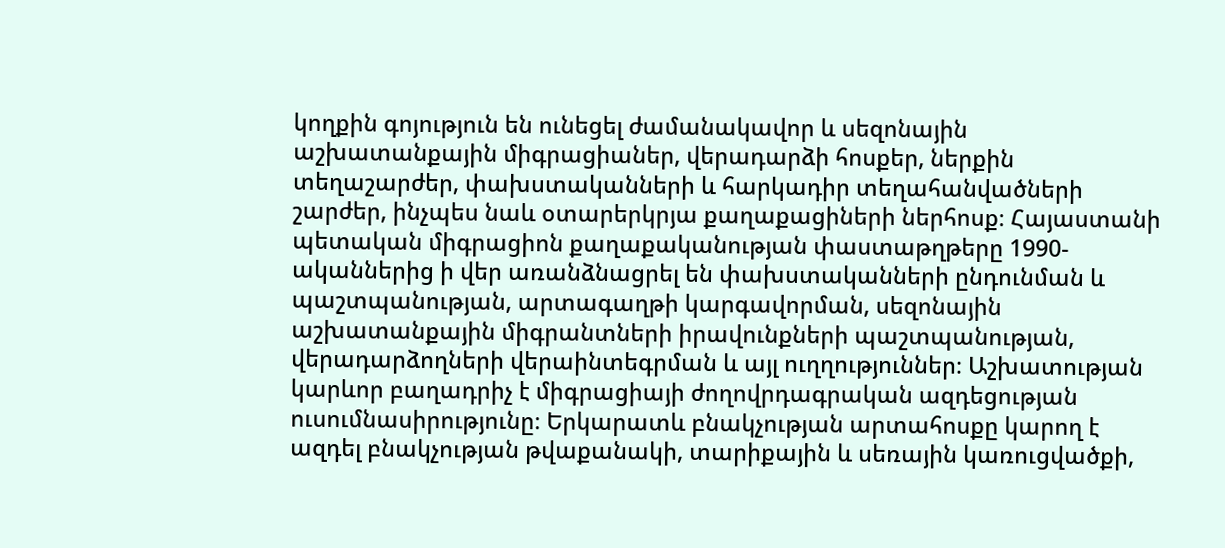կողքին գոյություն են ունեցել ժամանակավոր և սեզոնային աշխատանքային միգրացիաներ, վերադարձի հոսքեր, ներքին տեղաշարժեր, փախստականների և հարկադիր տեղահանվածների շարժեր, ինչպես նաև օտարերկրյա քաղաքացիների ներհոսք։ Հայաստանի պետական միգրացիոն քաղաքականության փաստաթղթերը 1990-ականներից ի վեր առանձնացրել են փախստականների ընդունման և պաշտպանության, արտագաղթի կարգավորման, սեզոնային աշխատանքային միգրանտների իրավունքների պաշտպանության, վերադարձողների վերաինտեգրման և այլ ուղղություններ։ Աշխատության կարևոր բաղադրիչ է միգրացիայի ժողովրդագրական ազդեցության ուսումնասիրությունը։ Երկարատև բնակչության արտահոսքը կարող է ազդել բնակչության թվաքանակի, տարիքային և սեռային կառուցվածքի,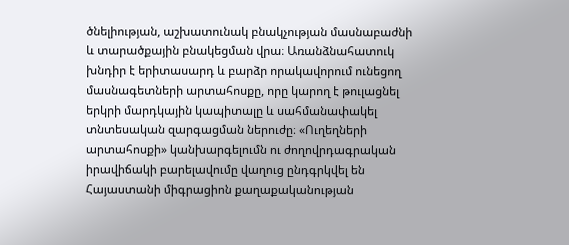ծնելիության, աշխատունակ բնակչության մասնաբաժնի և տարածքային բնակեցման վրա։ Առանձնահատուկ խնդիր է երիտասարդ և բարձր որակավորում ունեցող մասնագետների արտահոսքը, որը կարող է թուլացնել երկրի մարդկային կապիտալը և սահմանափակել տնտեսական զարգացման ներուժը։ «Ուղեղների արտահոսքի» կանխարգելումն ու ժողովրդագրական իրավիճակի բարելավումը վաղուց ընդգրկվել են Հայաստանի միգրացիոն քաղաքականության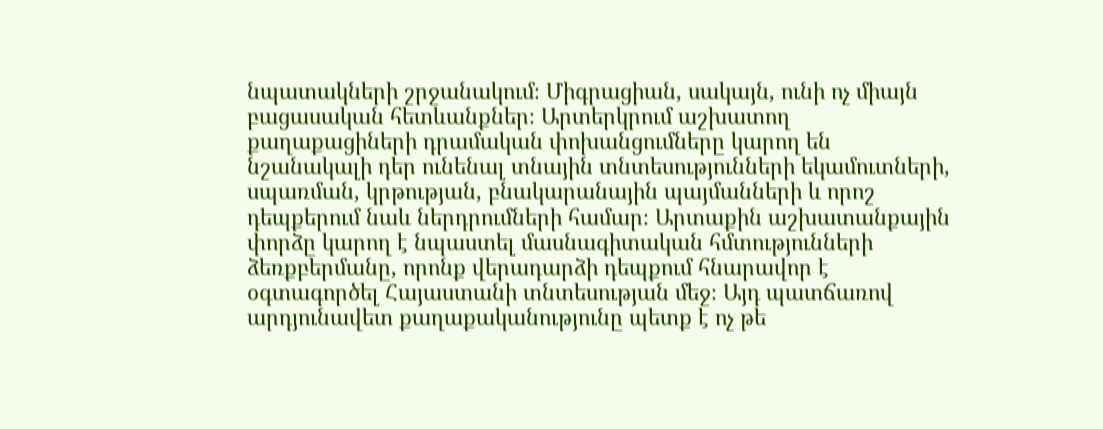նպատակների շրջանակում։ Միգրացիան, սակայն, ունի ոչ միայն բացասական հետևանքներ։ Արտերկրում աշխատող քաղաքացիների դրամական փոխանցումները կարող են նշանակալի դեր ունենալ տնային տնտեսությունների եկամուտների, սպառման, կրթության, բնակարանային պայմանների և որոշ դեպքերում նաև ներդրումների համար։ Արտաքին աշխատանքային փորձը կարող է նպաստել մասնագիտական հմտությունների ձեռքբերմանը, որոնք վերադարձի դեպքում հնարավոր է օգտագործել Հայաստանի տնտեսության մեջ։ Այդ պատճառով արդյունավետ քաղաքականությունը պետք է ոչ թե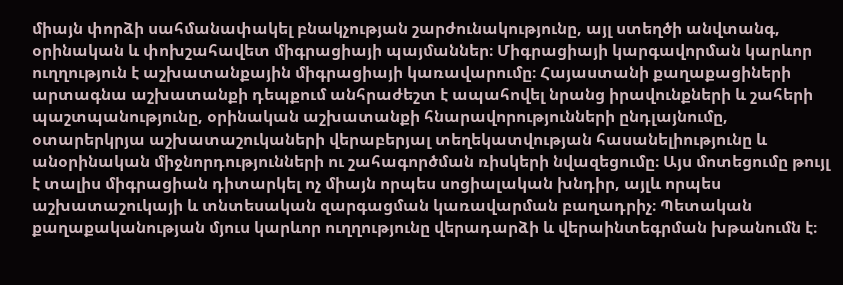միայն փորձի սահմանափակել բնակչության շարժունակությունը, այլ ստեղծի անվտանգ, օրինական և փոխշահավետ միգրացիայի պայմաններ։ Միգրացիայի կարգավորման կարևոր ուղղություն է աշխատանքային միգրացիայի կառավարումը։ Հայաստանի քաղաքացիների արտագնա աշխատանքի դեպքում անհրաժեշտ է ապահովել նրանց իրավունքների և շահերի պաշտպանությունը, օրինական աշխատանքի հնարավորությունների ընդլայնումը, օտարերկրյա աշխատաշուկաների վերաբերյալ տեղեկատվության հասանելիությունը և անօրինական միջնորդությունների ու շահագործման ռիսկերի նվազեցումը։ Այս մոտեցումը թույլ է տալիս միգրացիան դիտարկել ոչ միայն որպես սոցիալական խնդիր, այլև որպես աշխատաշուկայի և տնտեսական զարգացման կառավարման բաղադրիչ։ Պետական քաղաքականության մյուս կարևոր ուղղությունը վերադարձի և վերաինտեգրման խթանումն է։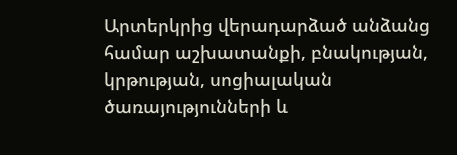Արտերկրից վերադարձած անձանց համար աշխատանքի, բնակության, կրթության, սոցիալական ծառայությունների և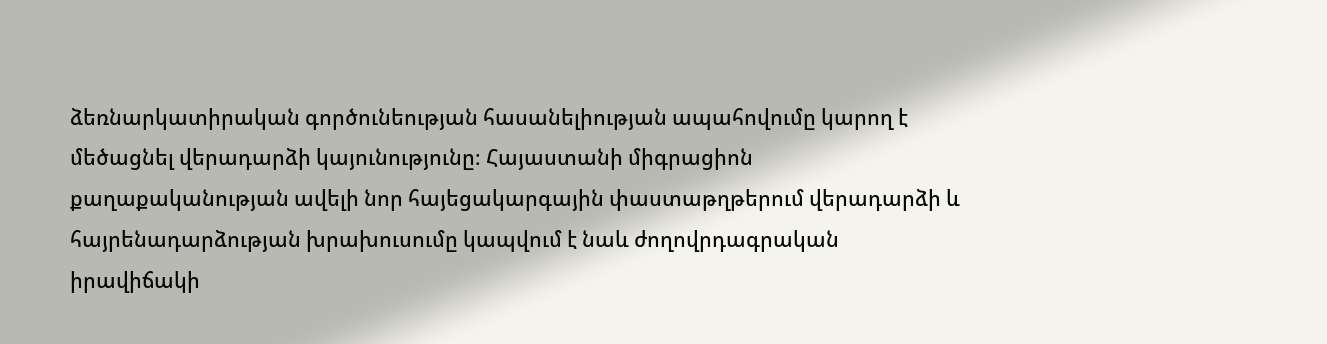ձեռնարկատիրական գործունեության հասանելիության ապահովումը կարող է մեծացնել վերադարձի կայունությունը։ Հայաստանի միգրացիոն քաղաքականության ավելի նոր հայեցակարգային փաստաթղթերում վերադարձի և հայրենադարձության խրախուսումը կապվում է նաև ժողովրդագրական իրավիճակի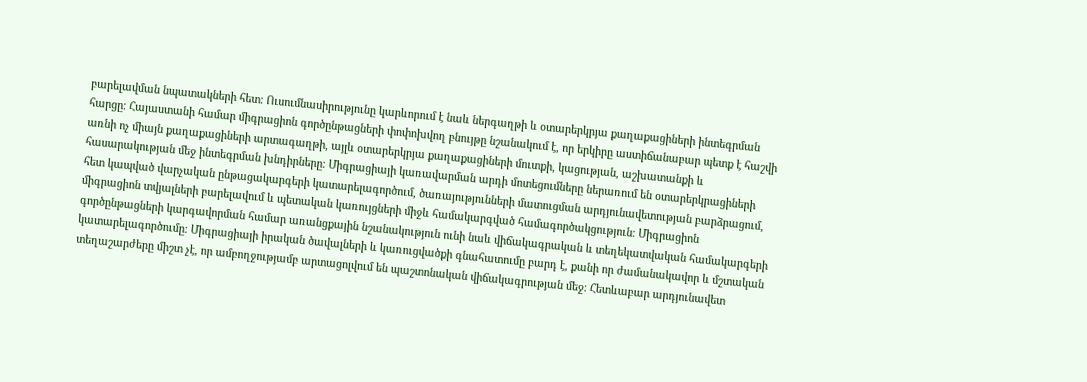բարելավման նպատակների հետ։ Ուսումնասիրությունը կարևորում է նաև ներգաղթի և օտարերկրյա քաղաքացիների ինտեգրման հարցը։ Հայաստանի համար միգրացիոն գործընթացների փոփոխվող բնույթը նշանակում է, որ երկիրը աստիճանաբար պետք է հաշվի առնի ոչ միայն քաղաքացիների արտագաղթի, այլև օտարերկրյա քաղաքացիների մուտքի, կացության, աշխատանքի և հասարակության մեջ ինտեգրման խնդիրները։ Միգրացիայի կառավարման արդի մոտեցումները ներառում են օտարերկրացիների հետ կապված վարչական ընթացակարգերի կատարելագործում, ծառայությունների մատուցման արդյունավետության բարձրացում, միգրացիոն տվյալների բարելավում և պետական կառույցների միջև համակարգված համագործակցություն։ Միգրացիոն գործընթացների կարգավորման համար առանցքային նշանակություն ունի նաև վիճակագրական և տեղեկատվական համակարգերի կատարելագործումը։ Միգրացիայի իրական ծավալների և կառուցվածքի գնահատումը բարդ է, քանի որ ժամանակավոր և մշտական տեղաշարժերը միշտ չէ, որ ամբողջությամբ արտացոլվում են պաշտոնական վիճակագրության մեջ։ Հետևաբար արդյունավետ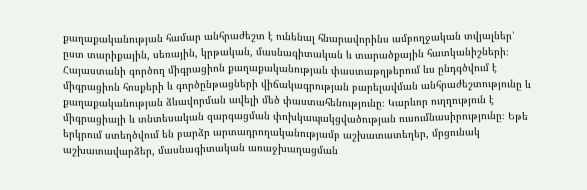քաղաքականության համար անհրաժեշտ է ունենալ հնարավորինս ամբողջական տվյալներ՝ ըստ տարիքային, սեռային, կրթական, մասնագիտական և տարածքային հատկանիշների։ Հայաստանի գործող միգրացիոն քաղաքականության փաստաթղթերում ևս ընդգծվում է միգրացիոն հոսքերի և գործընթացների վիճակագրության բարելավման անհրաժեշտությունը և քաղաքականության ձևավորման ավելի մեծ փաստահենությունը։ Կարևոր ուղղություն է միգրացիայի և տնտեսական զարգացման փոխկապակցվածության ուսումնասիրությունը։ Եթե երկրում ստեղծվում են բարձր արտադրողականությամբ աշխատատեղեր, մրցունակ աշխատավարձեր, մասնագիտական առաջխաղացման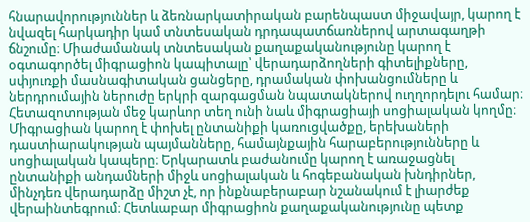հնարավորություններ և ձեռնարկատիրական բարենպաստ միջավայր, կարող է նվազել հարկադիր կամ տնտեսական դրդապատճառներով արտագաղթի ճնշումը։ Միաժամանակ տնտեսական քաղաքականությունը կարող է օգտագործել միգրացիոն կապիտալը՝ վերադարձողների գիտելիքները, սփյուռքի մասնագիտական ցանցերը, դրամական փոխանցումները և ներդրումային ներուժը երկրի զարգացման նպատակներով ուղղորդելու համար։ Հետազոտության մեջ կարևոր տեղ ունի նաև միգրացիայի սոցիալական կողմը։ Միգրացիան կարող է փոխել ընտանիքի կառուցվածքը, երեխաների դաստիարակության պայմանները, համայնքային հարաբերությունները և սոցիալական կապերը։ Երկարատև բաժանումը կարող է առաջացնել ընտանիքի անդամների միջև սոցիալական և հոգեբանական խնդիրներ, մինչդեռ վերադարձը միշտ չէ, որ ինքնաբերաբար նշանակում է լիարժեք վերաինտեգրում։ Հետևաբար միգրացիոն քաղաքականությունը պետք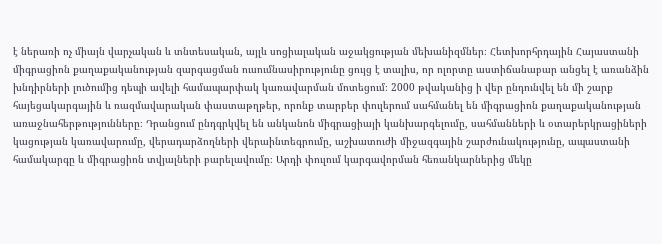է ներառի ոչ միայն վարչական և տնտեսական, այլև սոցիալական աջակցության մեխանիզմներ։ Հետխորհրդային Հայաստանի միգրացիոն քաղաքականության զարգացման ուսումնասիրությունը ցույց է տալիս, որ ոլորտը աստիճանաբար անցել է առանձին խնդիրների լուծումից դեպի ավելի համապարփակ կառավարման մոտեցում։ 2000 թվականից ի վեր ընդունվել են մի շարք հայեցակարգային և ռազմավարական փաստաթղթեր, որոնք տարբեր փուլերում սահմանել են միգրացիոն քաղաքականության առաջնահերթությունները։ Դրանցում ընդգրկվել են անկանոն միգրացիայի կանխարգելումը, սահմանների և օտարերկրացիների կացության կառավարումը, վերադարձողների վերաինտեգրումը, աշխատուժի միջազգային շարժունակությունը, ապաստանի համակարգը և միգրացիոն տվյալների բարելավումը։ Արդի փուլում կարգավորման հեռանկարներից մեկը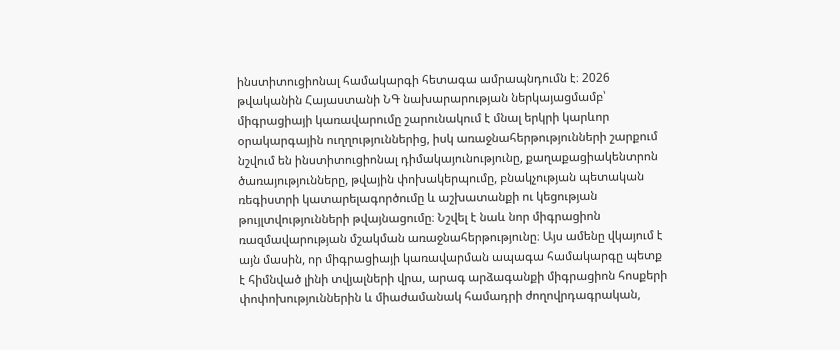ինստիտուցիոնալ համակարգի հետագա ամրապնդումն է։ 2026 թվականին Հայաստանի ՆԳ նախարարության ներկայացմամբ՝ միգրացիայի կառավարումը շարունակում է մնալ երկրի կարևոր օրակարգային ուղղություններից, իսկ առաջնահերթությունների շարքում նշվում են ինստիտուցիոնալ դիմակայունությունը, քաղաքացիակենտրոն ծառայությունները, թվային փոխակերպումը, բնակչության պետական ռեգիստրի կատարելագործումը և աշխատանքի ու կեցության թույլտվությունների թվայնացումը։ Նշվել է նաև նոր միգրացիոն ռազմավարության մշակման առաջնահերթությունը։ Այս ամենը վկայում է այն մասին, որ միգրացիայի կառավարման ապագա համակարգը պետք է հիմնված լինի տվյալների վրա, արագ արձագանքի միգրացիոն հոսքերի փոփոխություններին և միաժամանակ համադրի ժողովրդագրական,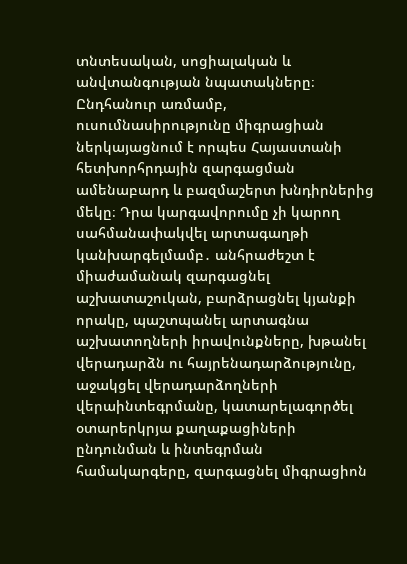տնտեսական, սոցիալական և անվտանգության նպատակները։ Ընդհանուր առմամբ, ուսումնասիրությունը միգրացիան ներկայացնում է որպես Հայաստանի հետխորհրդային զարգացման ամենաբարդ և բազմաշերտ խնդիրներից մեկը։ Դրա կարգավորումը չի կարող սահմանափակվել արտագաղթի կանխարգելմամբ․ անհրաժեշտ է միաժամանակ զարգացնել աշխատաշուկան, բարձրացնել կյանքի որակը, պաշտպանել արտագնա աշխատողների իրավունքները, խթանել վերադարձն ու հայրենադարձությունը, աջակցել վերադարձողների վերաինտեգրմանը, կատարելագործել օտարերկրյա քաղաքացիների ընդունման և ինտեգրման համակարգերը, զարգացնել միգրացիոն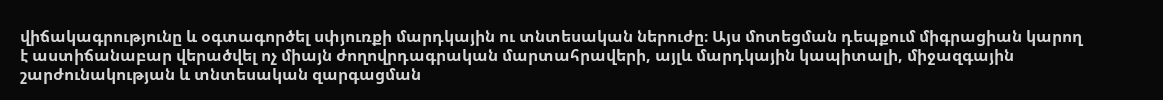վիճակագրությունը և օգտագործել սփյուռքի մարդկային ու տնտեսական ներուժը։ Այս մոտեցման դեպքում միգրացիան կարող է աստիճանաբար վերածվել ոչ միայն ժողովրդագրական մարտահրավերի, այլև մարդկային կապիտալի, միջազգային շարժունակության և տնտեսական զարգացման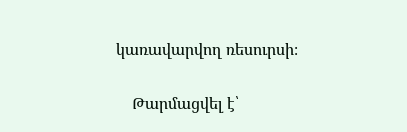կառավարվող ռեսուրսի։

    Թարմացվել է՝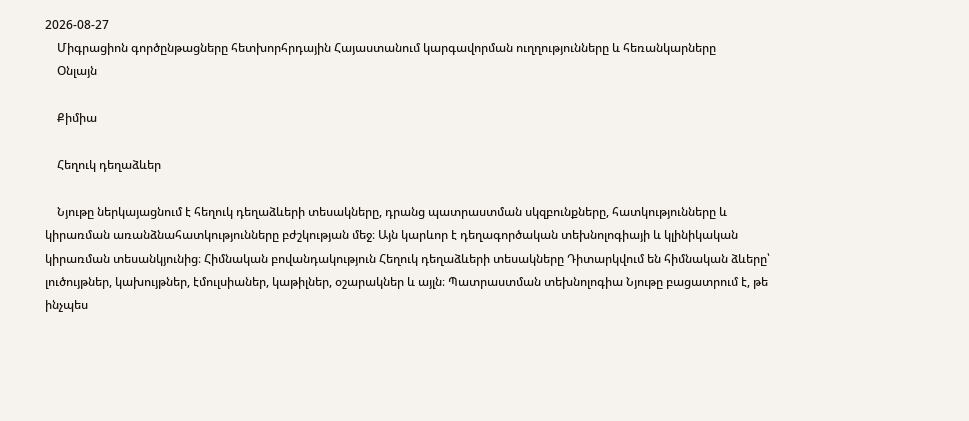2026-08-27
    Միգրացիոն գործընթացները հետխորհրդային Հայաստանում կարգավորման ուղղությունները և հեռանկարները
    Օնլայն

    Քիմիա

    Հեղուկ դեղաձևեր

    Նյութը ներկայացնում է հեղուկ դեղաձևերի տեսակները, դրանց պատրաստման սկզբունքները, հատկությունները և կիրառման առանձնահատկությունները բժշկության մեջ։ Այն կարևոր է դեղագործական տեխնոլոգիայի և կլինիկական կիրառման տեսանկյունից։ Հիմնական բովանդակություն Հեղուկ դեղաձևերի տեսակները Դիտարկվում են հիմնական ձևերը՝ լուծույթներ, կախույթներ, էմուլսիաներ, կաթիլներ, օշարակներ և այլն։ Պատրաստման տեխնոլոգիա Նյութը բացատրում է, թե ինչպես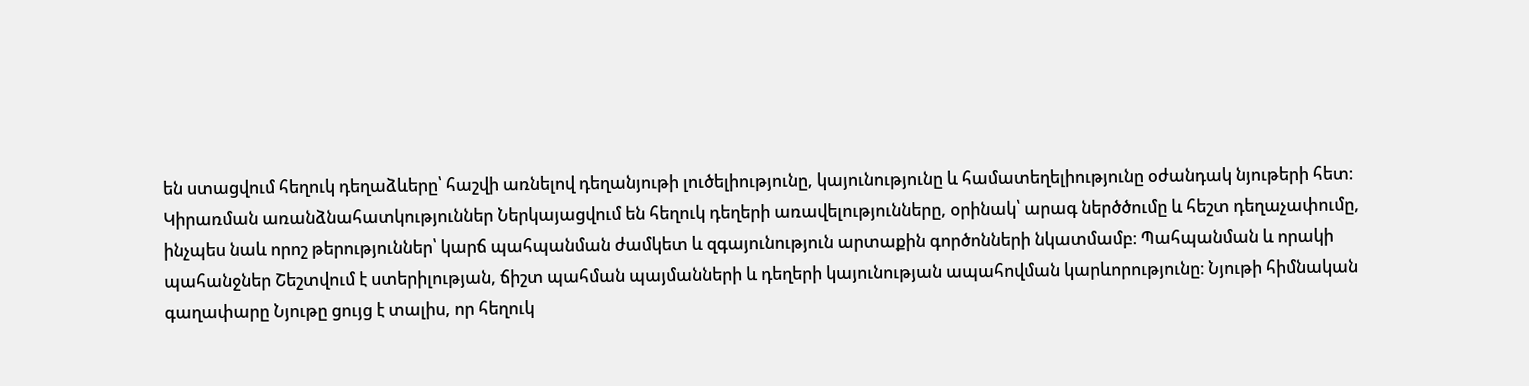են ստացվում հեղուկ դեղաձևերը՝ հաշվի առնելով դեղանյութի լուծելիությունը, կայունությունը և համատեղելիությունը օժանդակ նյութերի հետ։ Կիրառման առանձնահատկություններ Ներկայացվում են հեղուկ դեղերի առավելությունները, օրինակ՝ արագ ներծծումը և հեշտ դեղաչափումը, ինչպես նաև որոշ թերություններ՝ կարճ պահպանման ժամկետ և զգայունություն արտաքին գործոնների նկատմամբ։ Պահպանման և որակի պահանջներ Շեշտվում է ստերիլության, ճիշտ պահման պայմանների և դեղերի կայունության ապահովման կարևորությունը։ Նյութի հիմնական գաղափարը Նյութը ցույց է տալիս, որ հեղուկ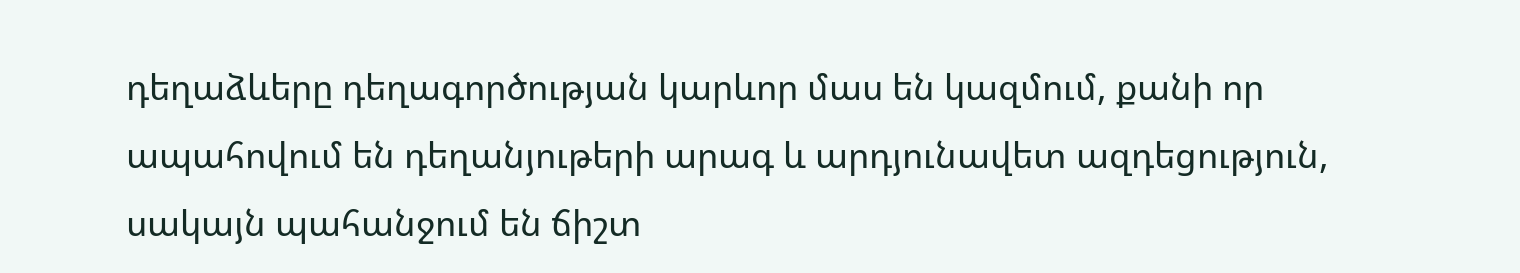դեղաձևերը դեղագործության կարևոր մաս են կազմում, քանի որ ապահովում են դեղանյութերի արագ և արդյունավետ ազդեցություն, սակայն պահանջում են ճիշտ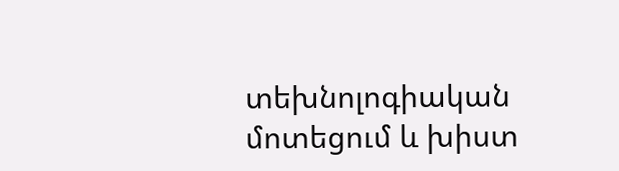տեխնոլոգիական մոտեցում և խիստ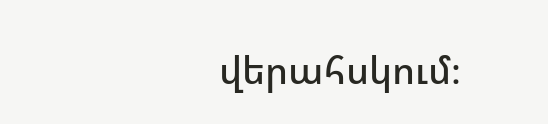վերահսկում։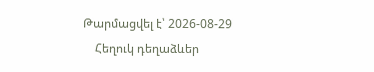Թարմացվել է՝ 2026-08-29
    Հեղուկ դեղաձևեր